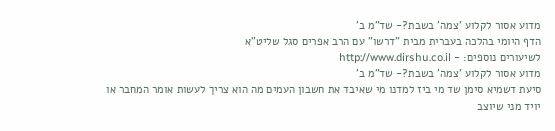מדוע אסור לקלוע 'צמה' בשבת?- שד"מ ב'
הדף היומי בהלכה בעברית מבית "דרשו" עם הרב אפרים סגל שליט"א
לשיעורים נוספים: - http://www.dirshu.co.il
מדוע אסור לקלוע 'צמה' בשבת?- שד"מ ב'
סיעת דשמיא סימן שד מי ביז למדנו מי שאיבד את חשבון העמים מה הוא צריך לעשות אומר המחבר או יויד מני שיוצב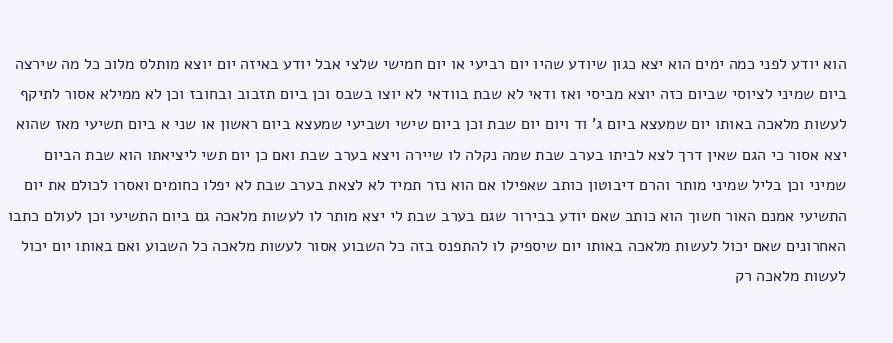הוא יודע לפני כמה ימים הוא יצא כגון שיודע שהיו יום רביעי או יום חמישי שלצי אבל יודע באיזה יום יוצא מותלס מלוכ כל מה שירצה ביום שמיני לציוסי שביום כזה יוצא מביסי ואז ודאי לא שבת בוודאי לא יוצו בשבס וכן ביום תזבוב ובחובז וכן לא ממילא אסור לתיקף לעשות מלאכה באותו יום שמעצא ביום ג' וד ויום יום שבת וכן ביום שישי ושביעי שמעצא ביום ראשון או שני א ביום תשיעי מאז שהוא יצא אסור כי הגם שאין דרך לצא לביתו בערב שבת שמה נקלה לו שיירה ויצא בערב שבת ואם כן יום תשי ליציאתו הוא שבת הביום שמיני וכן בליל שמיני מותר והרם דיבוטון כותב שאפילו אם הוא נזר תמיד לא לצאת בערב שבת לא יפלו כחומים ואסרו לכולם את יום התשיעי אמנם האור חשוך הוא כותב שאם יודע בבירור שגם בערב שבת לי יצא מותר לו לעשות מלאכה גם ביום התשיעי וכן לעולם כתבו האחרונים שאם יכול לעשות מלאכה באותו יום שיספיק לו להתפנס בזה כל השבוע אסור לעשות מלאכה כל השבוע ואם באותו יום יכול לעשות מלאכה רק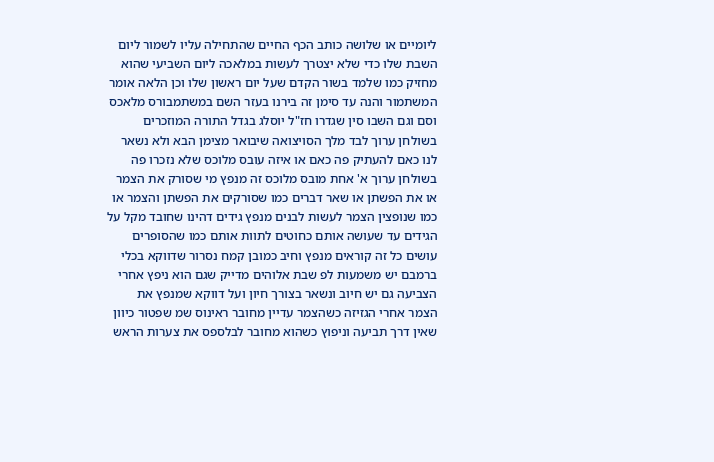ליומיים או שלושה כותב הכף החיים שהתחילה עליו לשמור ליום השבת שלו כדי שלא יצטרך לעשות במלאכה ליום השביעי שהוא מחזיק כמו שלמד בשור הקדם שעל יום ראשון שלו וכן הלאה אומר המשתמור והנה עד סימן זה בירנו בעזר השם במשתמבורס מלאכס וסם וגם השבו סין שגדרו חז"ל יוסלג בגדל התורה המוזכרים בשולחן ערוך לבד מלך הסויצואה שיבואר מצימן הבא ולא נשאר לנו כאם להעתיק פה כאם או איזה עובס מלוכס שלא נזכרו פה בשולחן ערוך א' אחת מובס מלוכס זה מנפץ מי שסורק את הצמר או את הפשתן או שאר דברים כמו שסורקים את הפשתן והצמר או כמו שנופצין הצמר לעשות לבנים מנפץ גידים דהינו שחובד מקל על הגידים עד שעושה אותם כחוטים לתוות אותם כמו שהסופרים עושים כל זה קוראים מנפץ וחיב כמובן קמח נסרור שדווקא בכלי ברמבם יש משמעות לפ שבת אלוהים מדייק שגם הוא ניפץ אחרי הצביעה גם יש חיוב ונשאר בצורך חיון ועל דווקא שמנפץ את הצמר אחרי הגזיזה כשהצמר עדיין מחובר ראינוס שמ שפטור כיוון שאין דרך תביעה וניפוץ כשהוא מחובר לבלספס את צערות הראש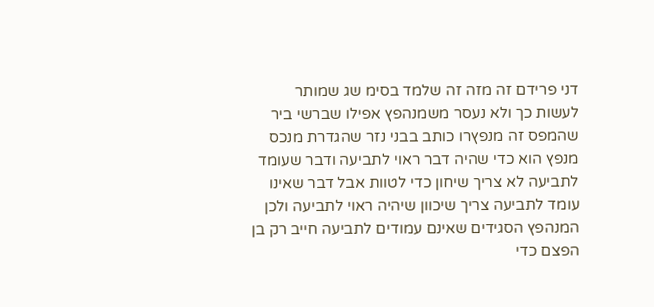דני פרידם זה מזה זה שלמד בסימ שג שמותר לעשות כך ולא נעסר משמנהפץ אפילו שברשי ביר שהמפס זה מנפץרו כותב בבני נזר שהגדרת מנכס מנפץ הוא כדי שהיה דבר ראוי לתביעה ודבר שעומד לתביעה לא צריך שיחון כדי לטוות אבל דבר שאינו עומד לתביעה צריך שיכוון שיהיה ראוי לתביעה ולכן המנהפץ הסגידים שאינם עמודים לתביעה חייב רק בן הפצם כדי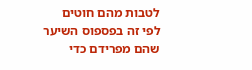לטבות מהם חוטים לפי זה בפספוס השיער שהם מפרידם כדי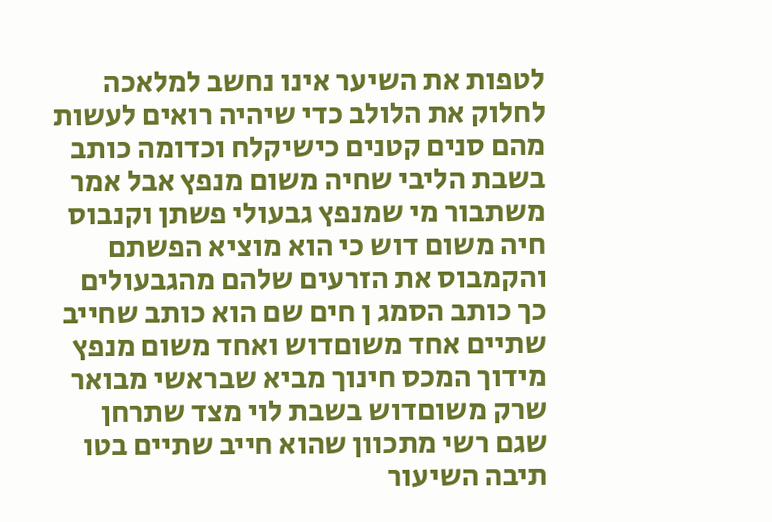לטפות את השיער אינו נחשב למלאכה לחלוק את הלולב כדי שיהיה רואים לעשות מהם סנים קטנים כישיקלח וכדומה כותב בשבת הליבי שחיה משום מנפץ אבל אמר משתבור מי שמנפץ גבעולי פשתן וקנבוס חיה משום דוש כי הוא מוציא הפשתם והקמבוס את הזרעים שלהם מהגבעולים כך כותב הסמג ן חים שם הוא כותב שחייב שתיים אחד משוםדוש ואחד משום מנפץ מידוך המכס חינוך מביא שבראשי מבואר שרק משוםדוש בשבת לוי מצד שתרחן שגם רשי מתכוון שהוא חייב שתיים בטו תיבה השיעור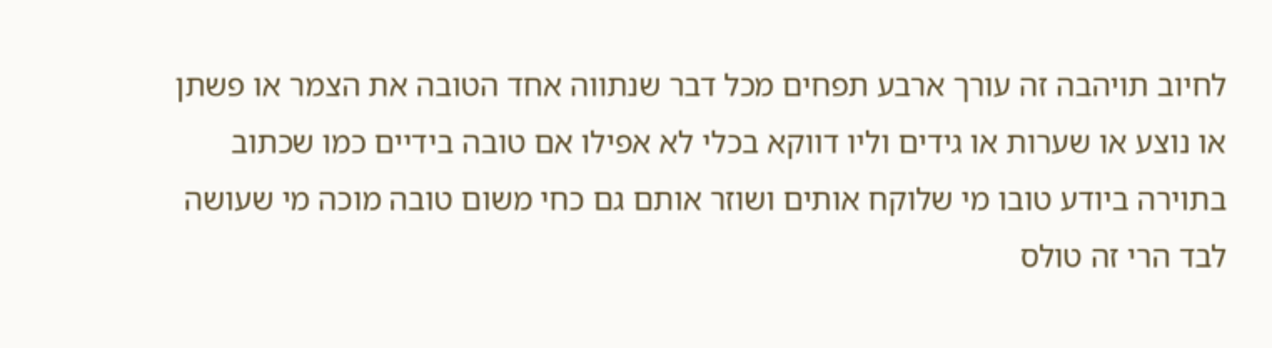לחיוב תויהבה זה עורך ארבע תפחים מכל דבר שנתווה אחד הטובה את הצמר או פשתן או נוצע או שערות או גידים וליו דווקא בכלי לא אפילו אם טובה בידיים כמו שכתוב בתוירה ביודע טובו מי שלוקח אותים ושוזר אותם גם כחי משום טובה מוכה מי שעושה לבד הרי זה טולס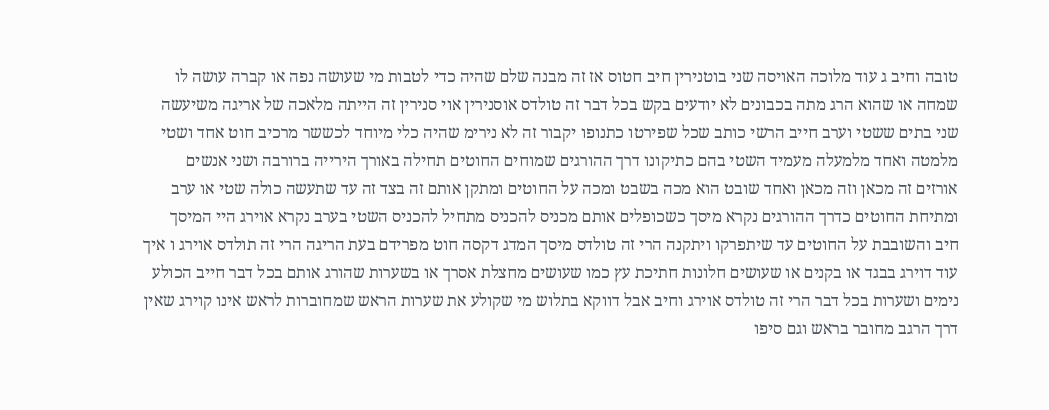טובה וחיב ג עוד מלוכה האויסה שני בוטנירין חיב חטוס אז זה מבנה שלם שהיה כדי לטבות מי שעושה נפה או קברה עושה לו שמחה או שהוא הרג מתה בכבונים לא יודעים בקש בכל דבר זה טולדס אוסנירין אוי סנירין זה הייתה מלאכה של אריגה משיעשה שני בתים ששטי וערב חייב הרשי כותב שכל שפירטו כתנופו יקבור זה לא נירימ שהיה כלי מיוחד לכששר מרכיב חוט אחד ושטי מלמטה ואחד מלמעלה מעמיד השטי בהם כתיקונו דרך ההורגים שמוחים החוטים תחילה באורך הירייה ברורבה ושני אנשים אורזים זה מכאן וזה מכאן ואחד שובט הוא מכה בשבט ומכה על החוטים ומתקן אותם זה בצד זה עד שתעשה כולה שטי או ערב ומתיחת החוטים כדרך ההורגים נקרא מיסך כשכופלים אותם מכניס להכניס מתחיל להכניס השטי בערב נקרא אוירג היי המיסך חיב והשובבת על החוטים עד שיתפרקו ויתקנה הרי זה טולדס מיסך המדג דקסה חוט מפרידם בעת הריגה הרי זה תולדס אוירג ו איך עוד דוירג בבגד או בקנים או שעושים חלונות חתיכת עץ כמו שעושים מחצלת אסרך או בשערות שהורג אותם בכל דבר חייב הכולע נימים ושערות בכל דבר הרי זה טולדס אוירג וחיב אבל דווקא בתלוש מי שקולע את שערות הראש שמחוברות לראש אינו קוירג שאין דרך הרגב מחובר בראש וגם סיפו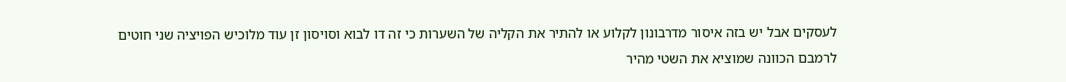לעסקים אבל יש בזה איסור מדרבונון לקלוע או להתיר את הקליה של השערות כי זה דו לבוא וסויסון זן עוד מלוכיש הפויציה שני חוטים לרמבם הכוונה שמוציא את השטי מהיר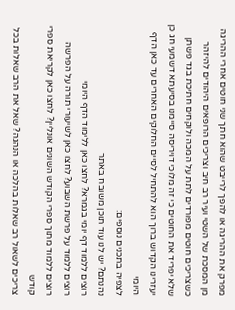מפרק את ההריגה או להפך לרייבט שהוא חתך שני חוטים אחרי ההריגה מן המסכת של השטי ועיר רב חיב וצריכים הרופאים היהודים להיזהר כשצריכים חוטים מפורדים לתת על המכה ולוקחים חתיכת בגד פשתן שלא יפריד את החוטים כי זה מלוכי דויריסה סיימנו בסיעתא דשמעי חג כן יעזרינו הקדוש ברוך הוא להתחיל לסיים החלוקים האחרים עד כאן הדף היומי
לצפיה בתכנים נוספים:
נהנתם? יש לנו עוד תוכן משובח באתר
רוצים ללמוד דף יומי בגמרא? לחצו כאן ללימוד הדף היומי
רוצים ללמוד על פרשת השבוע? לחצו כאן לשיעורי תורה על הפרשה
רוצים ללמוד מתוך ספרי הקודש השונים אונליין? לחצו כאן לקריאת ספרי קודש
צריכים לשאול רב שאלות בהלכה או הנהגה? שאל את הרב שאלות בכל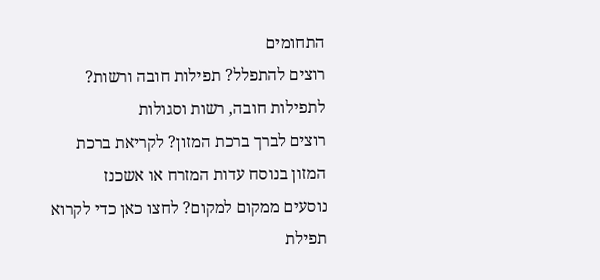התחומים
רוצים להתפלל? תפילות חובה ורשות? לתפילות חובה, רשות וסגולות
רוצים לברך ברכת המזון? לקריאת ברכת המזון בנוסח עדות המזרח או אשכנז
נוסעים ממקום למקום? לחצו כאן כדי לקרוא תפילת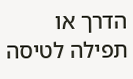הדרך או תפילה לטיסה